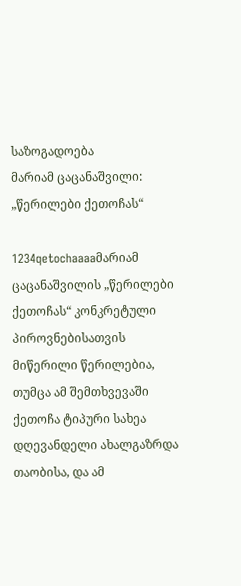საზოგადოება
მარიამ ცაცანაშვილი: „წერილები ქეთოჩას“

1234qetochaaaaმარიამ ცაცანაშვილის „წერილები ქეთოჩას“ კონკრეტული პიროვნებისათვის მიწერილი წერილებია, თუმცა ამ შემთხვევაში ქეთოჩა ტიპური სახეა დღევანდელი ახალგაზრდა თაობისა, და ამ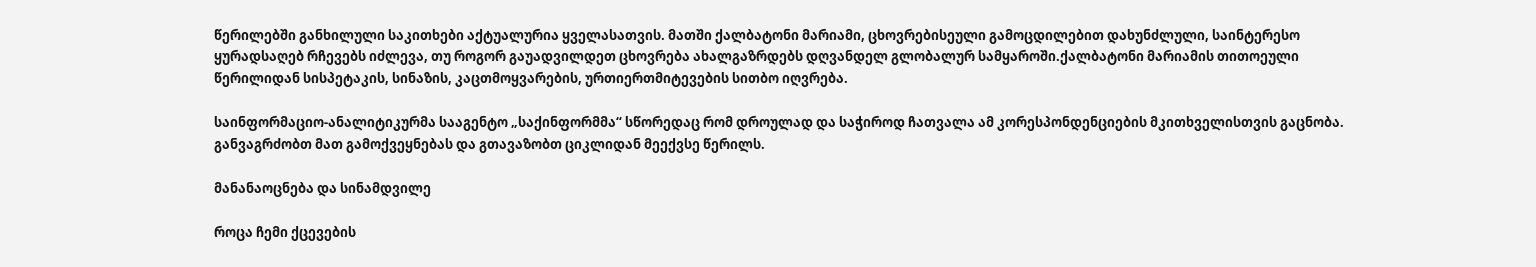წერილებში განხილული საკითხები აქტუალურია ყველასათვის. მათში ქალბატონი მარიამი, ცხოვრებისეული გამოცდილებით დახუნძლული, საინტერესო ყურადსაღებ რჩევებს იძლევა, თუ როგორ გაუადვილდეთ ცხოვრება ახალგაზრდებს დღვანდელ გლობალურ სამყაროში.ქალბატონი მარიამის თითოეული წერილიდან სისპეტაკის, სინაზის, კაცთმოყვარების, ურთიერთმიტევების სითბო იღვრება.

საინფორმაციო-ანალიტიკურმა სააგენტო „საქინფორმმა“ სწორედაც რომ დროულად და საჭიროდ ჩათვალა ამ კორესპონდენციების მკითხველისთვის გაცნობა. განვაგრძობთ მათ გამოქვეყნებას და გთავაზობთ ციკლიდან მეექვსე წერილს.

მანანაოცნება და სინამდვილე

როცა ჩემი ქცევების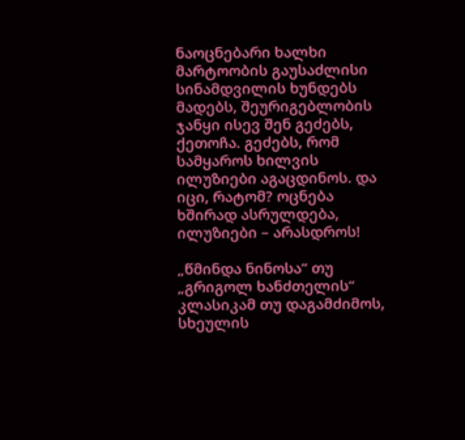ნაოცნებარი ხალხი მარტოობის გაუსაძლისი სინამდვილის ხუნდებს მადებს, შეურიგებლობის ჯანყი ისევ შენ გეძებს, ქეთოჩა. გეძებს, რომ სამყაროს ხილვის ილუზიები აგაცდინოს. და იცი, რატომ? ოცნება ხშირად ასრულდება, ილუზიები – არასდროს!

„წმინდა ნინოსა“ თუ „გრიგოლ ხანძთელის“ კლასიკამ თუ დაგამძიმოს, სხეულის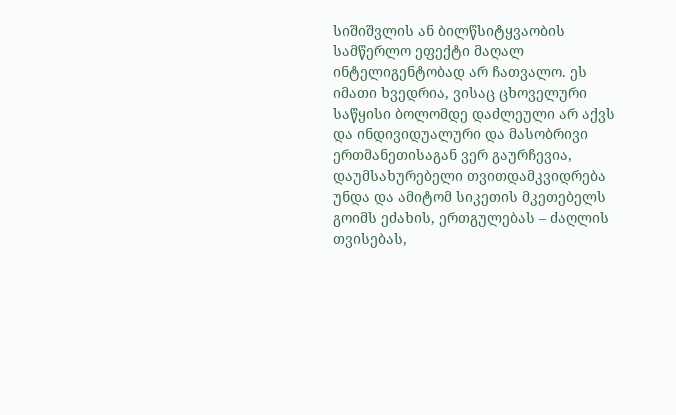სიშიშვლის ან ბილწსიტყვაობის სამწერლო ეფექტი მაღალ ინტელიგენტობად არ ჩათვალო. ეს იმათი ხვედრია, ვისაც ცხოველური საწყისი ბოლომდე დაძლეული არ აქვს და ინდივიდუალური და მასობრივი ერთმანეთისაგან ვერ გაურჩევია, დაუმსახურებელი თვითდამკვიდრება უნდა და ამიტომ სიკეთის მკეთებელს გოიმს ეძახის, ერთგულებას – ძაღლის თვისებას,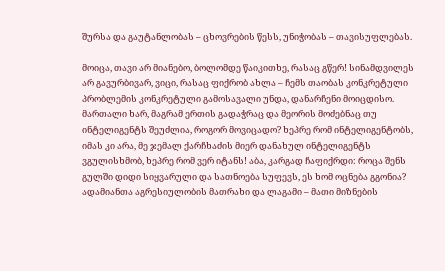შურსა და გაუტანლობას – ცხოვრების წესს, უნიჭობას – თავისუფლებას.

მოიცა, თავი არ მიანებო, ბოლომდე წაიკითხე, რასაც გწერ! სინამდვილეს არ გავურბივარ, ვიცი, რასაც ფიქრობ ახლა – ჩემს თაობას კონკრეტული პრობლემის კონკრეტული გამოსავალი უნდა, დანარჩენი მოიცდისო. მართალი ხარ, მაგრამ ერთის გადაჭრაც და მეორის მოძებნაც თუ ინტელიგენტს შეუძლია, როგორ მოვიცადო? ხეპრე რომ ინტელიგენტობს, იმას კი არა, მე ჯემალ ქარჩხაძის მიერ დანახულ ინტელიგენტს ვგულისხმობ, ხეპრე რომ ვერ იტანს! აბა, კარგად ჩაფიქრდი: როცა შენს გულში დიდი სიყვარული და სათნოება სუფევს, ეს ხომ ოცნება გგონია? ადამიანთა აგრესიულობის მათრახი და ლაგამი – მათი მიზნების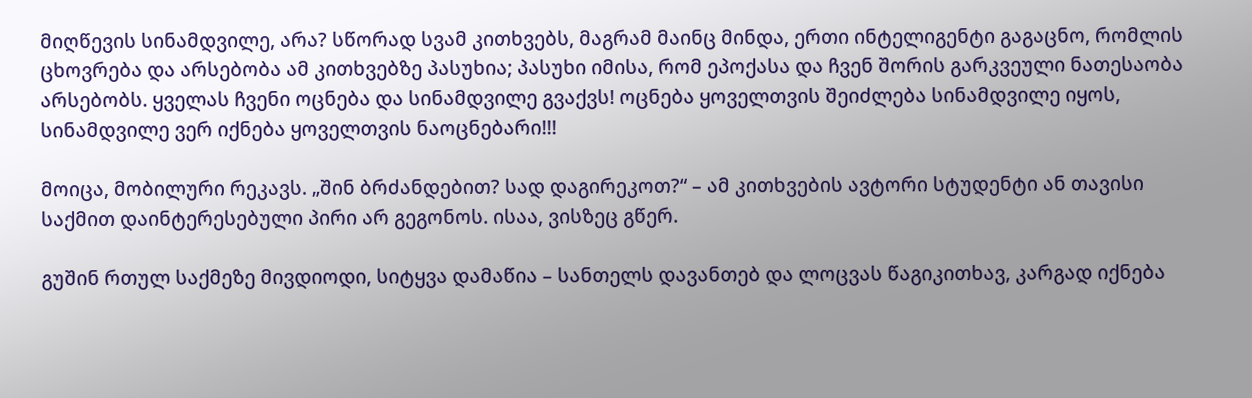მიღწევის სინამდვილე, არა? სწორად სვამ კითხვებს, მაგრამ მაინც მინდა, ერთი ინტელიგენტი გაგაცნო, რომლის ცხოვრება და არსებობა ამ კითხვებზე პასუხია; პასუხი იმისა, რომ ეპოქასა და ჩვენ შორის გარკვეული ნათესაობა არსებობს. ყველას ჩვენი ოცნება და სინამდვილე გვაქვს! ოცნება ყოველთვის შეიძლება სინამდვილე იყოს, სინამდვილე ვერ იქნება ყოველთვის ნაოცნებარი!!!

მოიცა, მობილური რეკავს. „შინ ბრძანდებით? სად დაგირეკოთ?“ – ამ კითხვების ავტორი სტუდენტი ან თავისი საქმით დაინტერესებული პირი არ გეგონოს. ისაა, ვისზეც გწერ.

გუშინ რთულ საქმეზე მივდიოდი, სიტყვა დამაწია – სანთელს დავანთებ და ლოცვას წაგიკითხავ, კარგად იქნება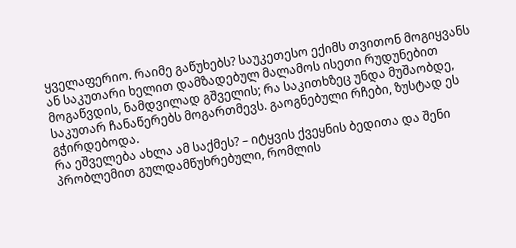ყველაფერიო. რაიმე გაწუხებს? საუკეთესო ექიმს თვითონ მოგიყვანს ან საკუთარი ხელით დამზადებულ მალამოს ისეთი რუდუნებით მოგაწვდის, ნამდვილად გშველის; რა საკითხზეც უნდა მუშაობდე, საკუთარ ჩანაწერებს მოგართმევს. გაოგნებული რჩები, ზუსტად ეს გჭირდებოდა.                                                                                                                                                           რა ეშველება ახლა ამ საქმეს? – იტყვის ქვეყნის ბედითა და შენი პრობლემით გულდამწუხრებული, რომლის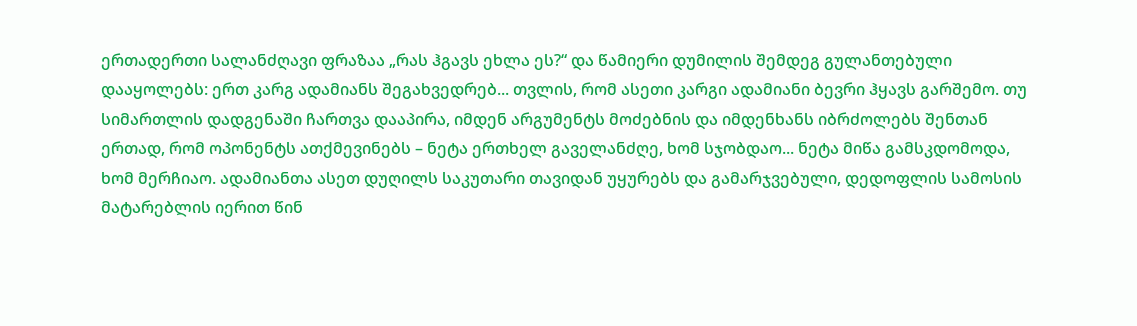ერთადერთი სალანძღავი ფრაზაა „რას ჰგავს ეხლა ეს?“ და წამიერი დუმილის შემდეგ გულანთებული დააყოლებს: ერთ კარგ ადამიანს შეგახვედრებ... თვლის, რომ ასეთი კარგი ადამიანი ბევრი ჰყავს გარშემო. თუ სიმართლის დადგენაში ჩართვა დააპირა, იმდენ არგუმენტს მოძებნის და იმდენხანს იბრძოლებს შენთან ერთად, რომ ოპონენტს ათქმევინებს – ნეტა ერთხელ გაველანძღე, ხომ სჯობდაო... ნეტა მიწა გამსკდომოდა, ხომ მერჩიაო. ადამიანთა ასეთ დუღილს საკუთარი თავიდან უყურებს და გამარჯვებული, დედოფლის სამოსის მატარებლის იერით წინ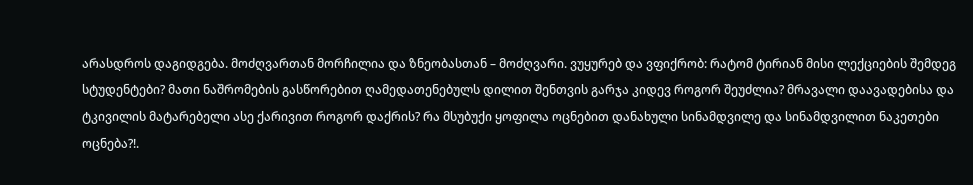არასდროს დაგიდგება. მოძღვართან მორჩილია და ზნეობასთან – მოძღვარი. ვუყურებ და ვფიქრობ: რატომ ტირიან მისი ლექციების შემდეგ სტუდენტები? მათი ნაშრომების გასწორებით ღამედათენებულს დილით შენთვის გარჯა კიდევ როგორ შეუძლია? მრავალი დაავადებისა და ტკივილის მატარებელი ასე ქარივით როგორ დაქრის? რა მსუბუქი ყოფილა ოცნებით დანახული სინამდვილე და სინამდვილით ნაკეთები ოცნება?!.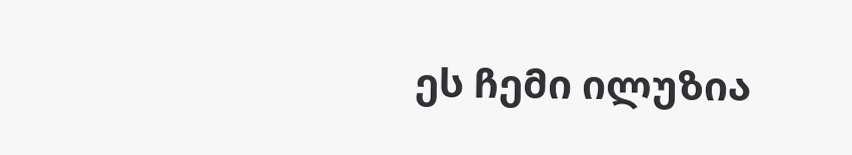ეს ჩემი ილუზია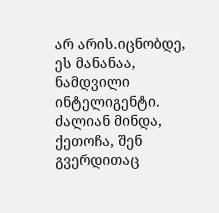არ არის.იცნობდე, ეს მანანაა, ნამდვილი ინტელიგენტი. ძალიან მინდა, ქეთოჩა, შენ გვერდითაც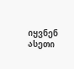იყვნენ ასეთი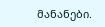მანანები.